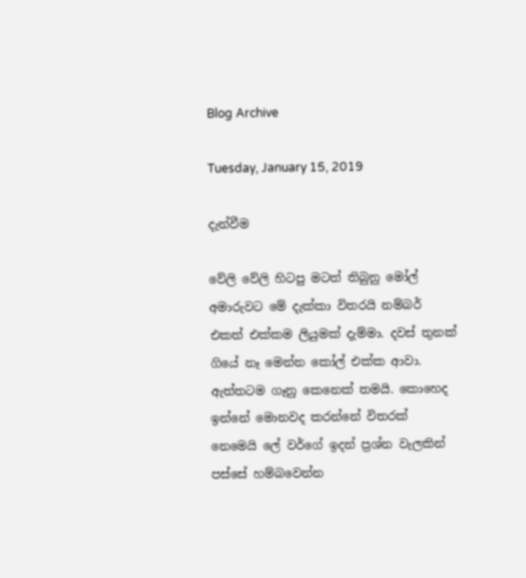Blog Archive

Tuesday, January 15, 2019

දැන්වීම

වේලි වේලි හිටපු මටත් තිබුනු මෝල් අමාරුවට මේ දැක්කා විතරයි නම්බර් එකත් එක්කම ලියුමක් දැම්මා. දවස් තුනක් ගියේ නෑ මෙන්න කෝල් එක්ක ආවා. ඇත්තටම ගෑනු කෙනෙක් තමයි. කොහෙද ඉන්නේ මොනවද කරන්නේ විතරක් නෙමෙයි ලේ වර්ගේ ඉදන් ප්‍රශ්න වැලකින් පස්සේ හම්බවෙන්න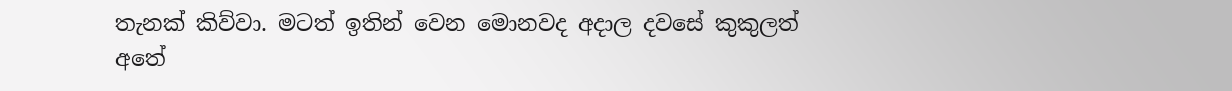තැනක් කිව්වා. මටත් ඉතින් වෙන මොනවද අදාල දවසේ කුකුලත් අතේ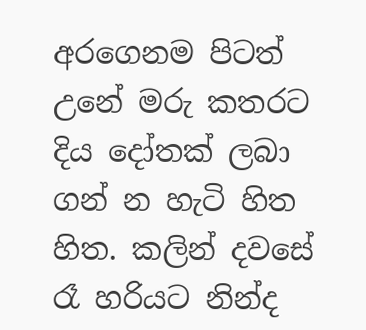අරගෙනම පිටත් උනේ මරු කතරට දිය දෝතක් ලබා ගන් න හැටි හිත හිත. කලින් දවසේ රෑ හරියට නින්ද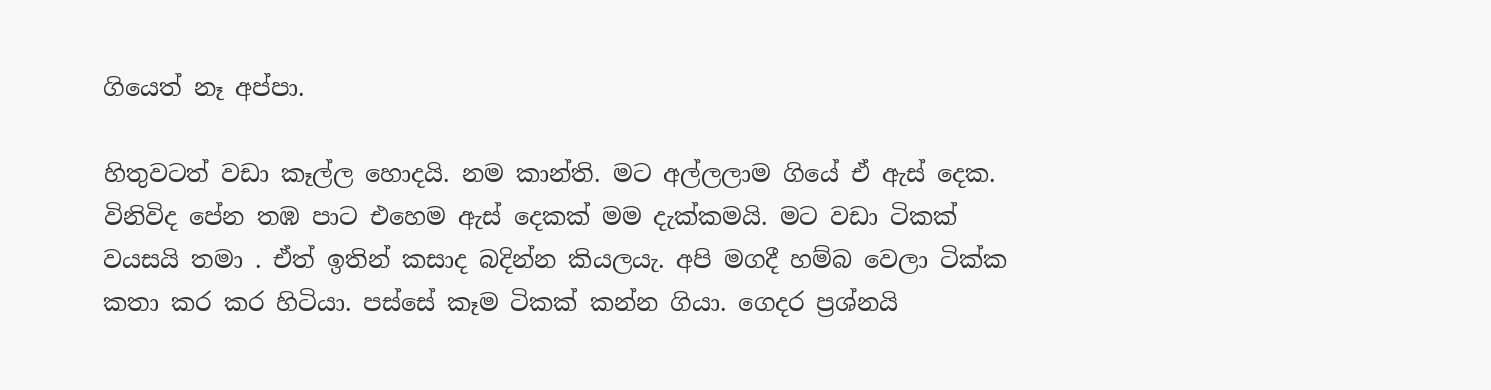ගියෙත් නෑ අප්පා.

හිතුවටත් වඩා කෑල්ල හොදයි. නම කාන්ති. මට අල්ලලාම ගියේ ඒ ඇස් දෙක. විනිවිද පේන තඹ පාට එහෙම ඇස් දෙකක් මම දැක්කමයි. මට වඩා ටිකක් වයසයි තමා . ඒත් ඉතින් කසාද බදින්න කියලයැ. අපි මගදී හම්බ වෙලා ටික්ක කතා කර කර හිටියා. පස්සේ කෑම ටිකක් කන්න ගියා. ගෙදර ප්‍රශ්නයි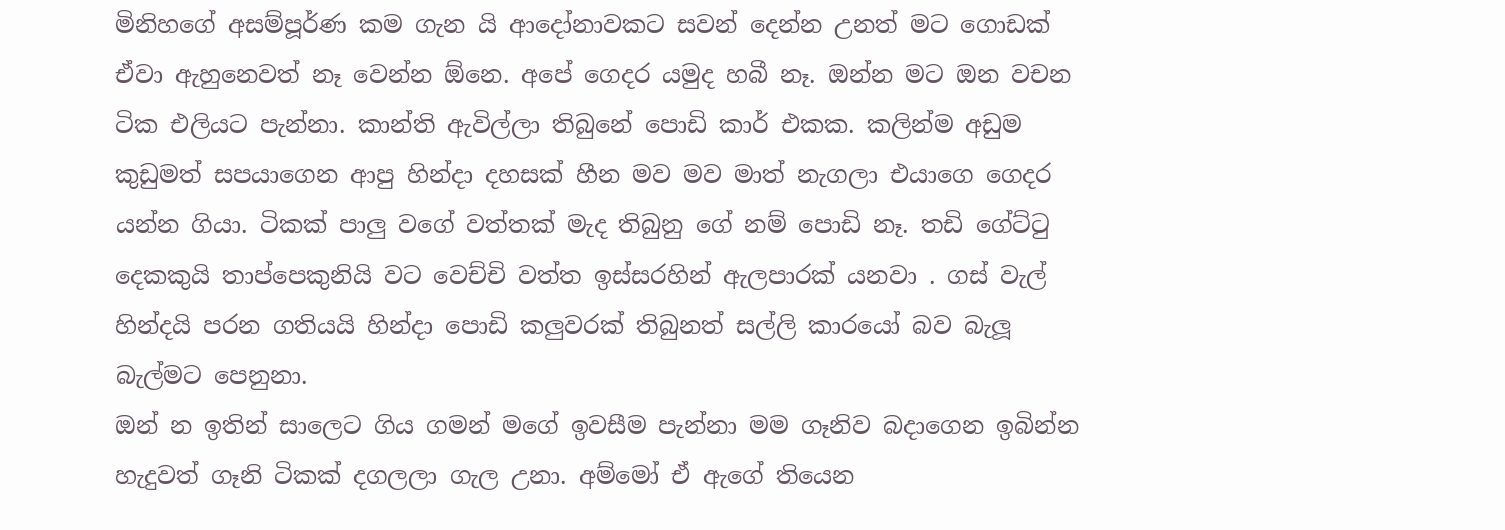මිනිහගේ අසම්පූර්ණ කම ගැන යි ආදෝනාවකට සවන් දෙන්න උනත් මට ගොඩක් ඒවා ඇහුනෙවත් නෑ වෙන්න ඕනෙ. අපේ ගෙදර යමුද හබී නෑ. ඔන්න මට ඔන වචන ටික එලියට පැන්නා. කාන්ති ඇවිල්ලා තිබුනේ පොඩි කාර් එකක. කලින්ම අඩුම කුඩුමත් සපයාගෙන ආපු හින්දා දහසක් හීන මව මව මාත් නැගලා එයාගෙ ගෙදර යන්න ගියා. ටිකක් පාලු වගේ වත්තක් මැද තිබුනු ගේ නම් පොඩි නෑ. තඩි ගේට්ටු දෙකකුයි තාප්පෙකුනියි වට වෙච්චි වත්ත ඉස්සරහින් ඇලපාරක් යනවා . ගස් වැල් හින්දයි පරන ගතියයි හින්දා පොඩි කලුවරක් තිබුනත් සල්ලි කාරයෝ බව බැලූ බැල්මට පෙනුනා.
ඔන් න ඉතින් සාලෙට ගිය ගමන් මගේ ඉවසීම පැන්නා මම ගෑනිව බදාගෙන ඉබින්න හැදුවත් ගෑනි ටිකක් දගලලා ගැල උනා. අම්මෝ ඒ ඇගේ තියෙන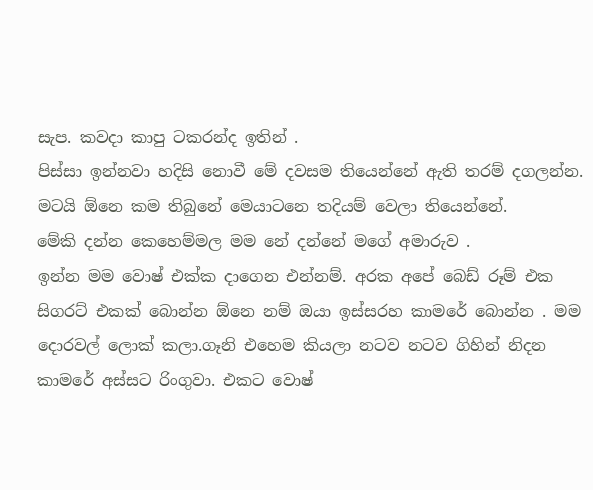සැප. කවදා කාපු ටකරන්ද ඉතින් .
පිස්සා ඉන්නවා හදිසි නොවී මේ දවසම තියෙන්නේ ඇති තරම් දගලන්න. මටයි ඕනෙ කම තිබුනේ මෙයාටනෙ තදියම් වෙලා තියෙන්නේ.
මේකි දන්න කෙහෙම්මල මම නේ දන්නේ මගේ අමාරුව .
ඉන්න මම වොෂ් එක්ක දාගෙන එන්නම්. අරක අපේ බෙඩ් රූම් එක සිගරට් එකක් බොන්න ඕනෙ නම් ඔයා ඉස්සරහ කාමරේ බොන්න . මම දොරවල් ලොක් කලා.ගෑනි එහෙම කියලා නටව නටව ගිහින් නිදන කාමරේ අස්සට රිංගුවා. එකට වොෂ්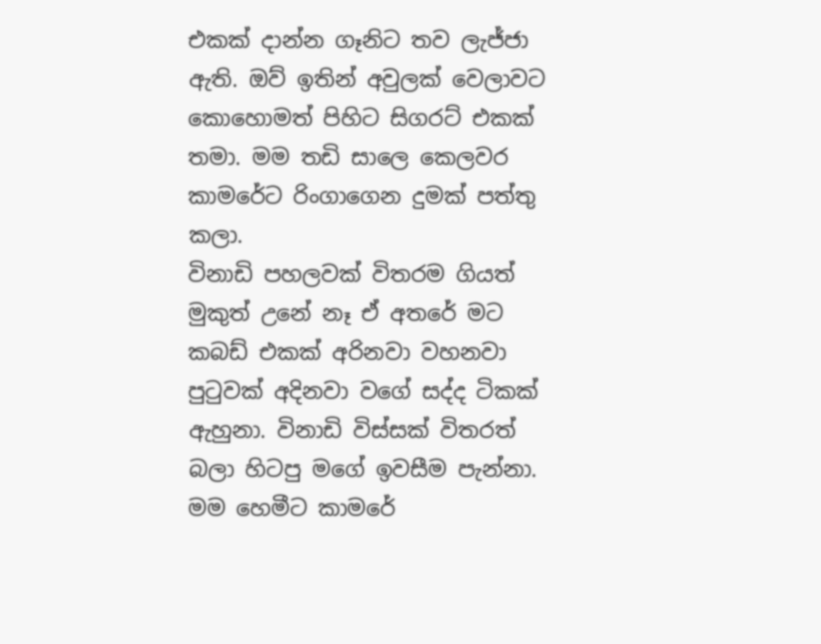එකක් දාන්න ගෑනිට තව ලැජ්ජා ඇති. ඔව් ඉතින් අවුලක් වෙලාවට කොහොමත් පිහිට සිගරට් එකක් තමා. මම තඩි සාලෙ කෙලවර කාමරේට රිංගාගෙන දුමක් පත්තු කලා.
විනාඩි පහලවක් විතරම ගියත් මුකුත් උනේ නෑ ඒ අතරේ මට කබඩ් එකක් අරිනවා වහනවා පුටුවක් අදිනවා වගේ සද්ද ටිකක් ඇහුනා. විනාඩි විස්සක් විතරත් බලා හිටපු මගේ ඉවසීම පැන්නා. මම හෙමීට කාමරේ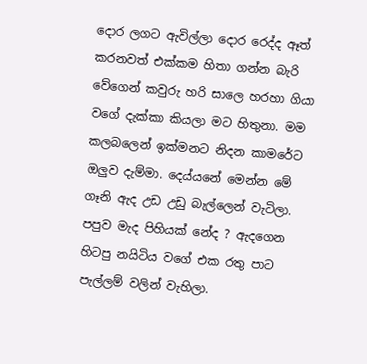දොර ලගට ඇවිල්ලා දොර රෙද්ද ඈත් කරනවත් එක්කම හිතා ගන්න බැරි වේගෙන් කවුරු හරි සාලෙ හරහා ගියා වගේ දැක්කා කියලා මට හිතුනා. මම කලබලෙන් ඉක්මනට නිදන කාමරේට ඔලුව දැම්මා. දෙය්යනේ මෙන්න මේ ගෑනි ඇද උඩ උඩු බැල්ලෙන් වැටිලා. පපුව මැද පිහියක් නේද ? ඇදගෙන හිටපු නයිටිය වගේ එක රතු පාට පැල්ලම් වලින් වැහිලා.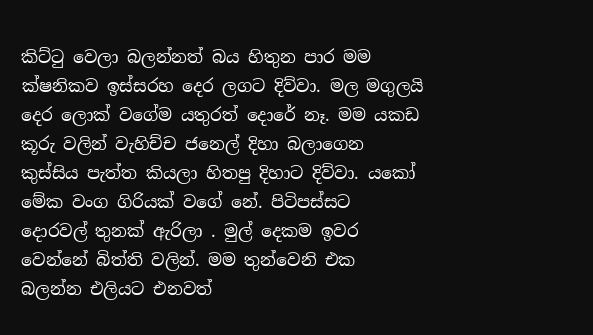කිට්ටු වෙලා බලන්නත් බය හිතුන පාර මම ක්ෂනිකව ඉස්සරහ දෙර ලගට දිව්වා. මල මගුලයි දෙර ලොක් වගේම යතුරත් දොරේ නෑ. මම යකඩ කූරු වලින් වැහිච්ච ජනෙල් දිහා බලාගෙන කුස්සිය පැත්ත කියලා හිතපු දිහාට දිව්වා. යකෝ මේක වංග ගිරියක් වගේ නේ. පිටිපස්සට දොරවල් තුනක් ඇරිලා . මුල් දෙකම ඉවර වෙන්නේ බිත්ති වලින්. මම තුන්වෙනි එක බලන්න එලියට එනවත්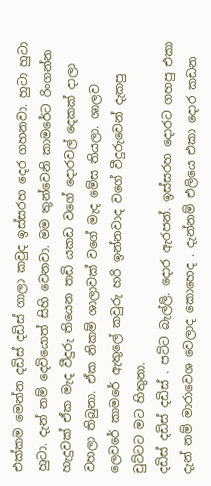එක්කම මෙන්න දඩිස් දඩිස් ගාලා කවුද ඉස්සරහ දෙර ගහනවා. හුටා හුටා හුටා. දැන් නම් දෙවියොත් සිහි වෙනවා. මම තුන්වෙනි කාමරේට රිංගන්න හැදුවක් ඒක මැද වීදුරු තියෙන තඩි යකඩ වගේ දොරවල් දෙකක් දාලා වහලා තිබුනා. ඒක නිකම් ශාලාවක් වගේ මැද මේස තියලා. ශාලව ලෙවරේ කාමරේ ඇතුලේ කවුරු හරි ඉන්නවාද වගේ වීදුරුවෙන් දැකපු චුට්ටට මට හිතුනා.
දඩිස් දඩිස් දඩිස් . පට්ට බැල්ලි. දොර ඇරපන්. ඉස්සරහ දොරට ගහපු එකා දැන් නම් මාරාවෙශ වෙලාද කොහෙද . දැන්නම් එලියෙ එකා දොර කඩන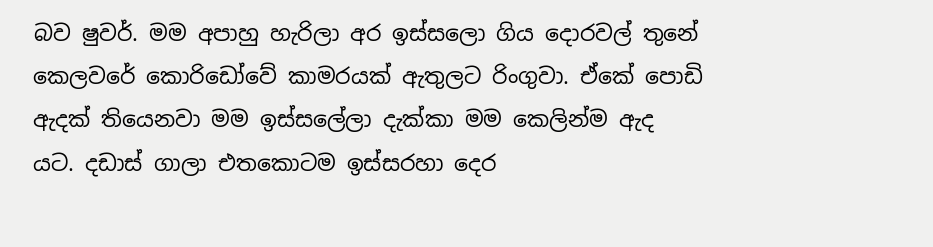බව ෂුවර්. මම අපාහු හැරිලා අර ඉස්සලො ගිය දොරවල් තුනේ කෙලවරේ කොරිඩෝවේ කාමරයක් ඇතුලට රිංගුවා. ඒකේ පොඩි ඇදක් තියෙනවා මම ඉස්සලේලා දැක්කා මම කෙලින්ම ඇද යට. දඩාස් ගාලා එතකොටම ඉස්සරහා දෙර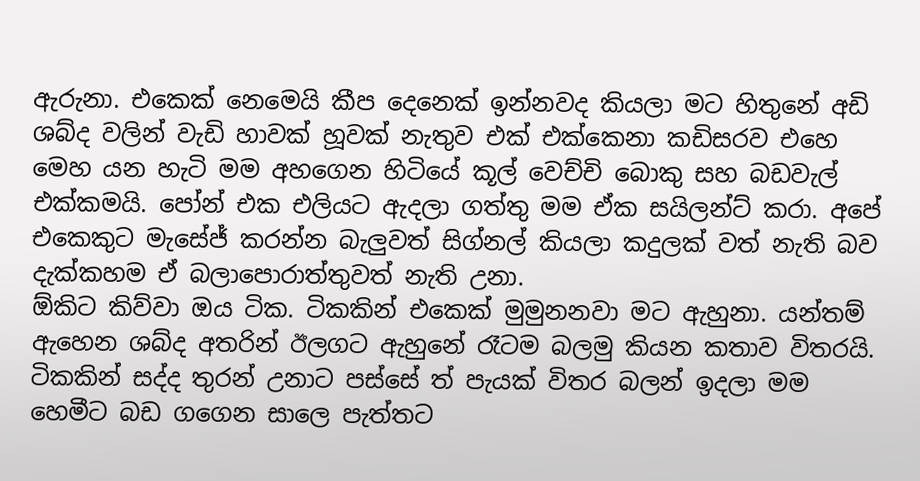ඇරුනා. එකෙක් නෙමෙයි කීප දෙනෙක් ඉන්නවද කියලා මට හිතුනේ අඩි ශබ්ද වලින් වැඩි හාවක් හූවක් නැතුව එක් එක්කෙනා කඩිසරව එහෙ මෙහ යන හැටි මම අහගෙන හිටියේ කූල් වෙච්චි බොකු සහ බඩවැල් එක්කමයි. පෝන් එක එලියට ඇදලා ගත්තු මම ඒක සයිලන්ට් කරා. අපේ එකෙකුට මැසේජ් කරන්න බැලුවත් සිග්නල් කියලා කදුලක් වත් නැති බව දැක්කහම ඒ බලාපොරාත්තුවත් නැති උනා.
ඕකිට කිව්වා ඔය ටික. ටිකකින් එකෙක් මුමුනනවා මට ඇහුනා. යන්තම් ඇහෙන ශබ්ද අතරින් ඊලගට ඇහුනේ රෑටම බලමු කියන කතාව විතරයි. ටිකකින් සද්ද තුරන් උනාට පස්සේ ත් පැයක් විතර බලන් ඉදලා මම හෙමීට බඩ ගගෙන සාලෙ පැත්තට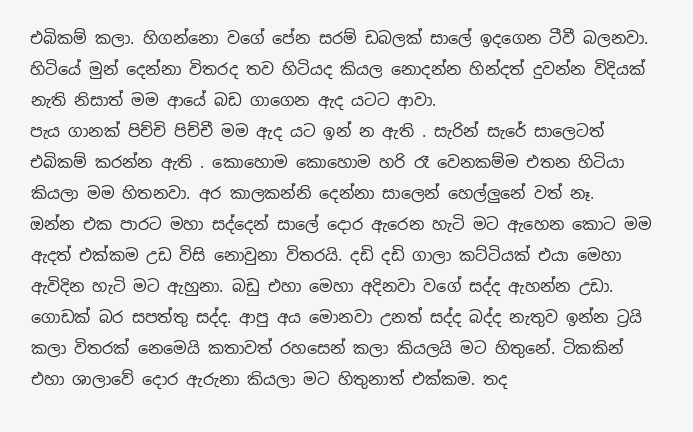එබිකම් කලා. හිගන්නො වගේ පේන සරම් ඩබලක් සාලේ ඉදගෙන ටීවී බලනවා. හිටියේ මුන් දෙන්නා විතරද තව හිටියද කියල නොදන්න හින්දත් දුවන්න විදියක් නැති නිසාත් මම ආයේ බඩ ගාගෙන ඇද යටට ආවා.
පැය ගානක් පිච්චි පිච්චී මම ඇද යට ඉන් න ඇති . සැරින් සැරේ සාලෙටත් එබිකම් කරන්න ඇති . කොහොම කොහොම හරි රෑ වෙනකම්ම එතන හිටියා කියලා මම හිතනවා. අර කාලකන්නි දෙන්නා සාලෙන් හෙල්ලුනේ වත් නෑ.
ඔන්න එක පාරට මහා සද්දෙන් සාලේ දොර ඇරෙන හැටි මට ඇහෙන කොට මම ඇදත් එක්කම උඩ විසි නොවුනා විතරයි. දඩි දඩි ගාලා කට්ටියක් එයා මෙහා ඇවිදින හැටි මට ඇහුනා. බඩු එහා මෙහා අදිනවා වගේ සද්ද ඇහන්න උඩා. ගොඩක් බර සපත්තු සද්ද. ආපු අය මොනවා උනත් සද්ද බද්ද නැතුව ඉන්න ට්‍රයි කලා විතරක් නෙමෙයි කතාවත් රහසෙන් කලා කියලයි මට හිතුනේ. ටිකකින් එහා ශාලාවේ දොර ඇරුනා කියලා මට හිතුනාත් එක්කම. තද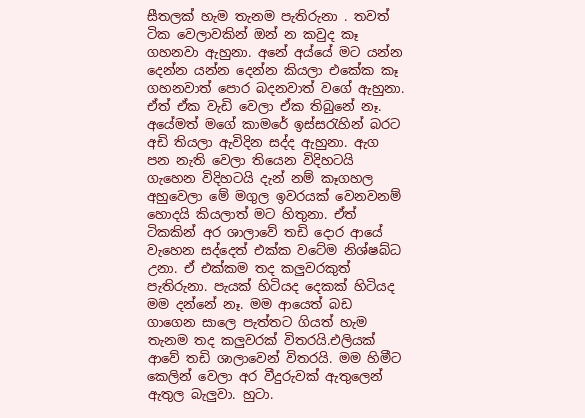සීතලක් හැම තැනම පැතිරුනා . තවත් ටික වෙලාවකින් ඔන් න කවුද කෑ ගහනවා ඇහුනා. අනේ අය්යේ මට යන්න දෙන්න යන්න දෙන්න කියලා එකේක කෑ ගහනවාත් පොර බදනවාත් වගේ ඇහුනා. ඒත් ඒක වැඩි වෙලා ඒක තිබුනේ නෑ.
අයේමත් මගේ කාමරේ ඉස්සරැහින් බරට අඩි තියලා ඇවිදින සද්ද ඇහුනා. ඇග පන නැති වෙලා තියෙන විදිහටයි ගැහෙන විදිහටයි දැන් නම් කෑගහල අහුවෙලා මේ මගුල ඉවරයක් වෙනවනම් හොදයි කියලාත් මට හිතුනා. ඒත් ටිකකින් අර ශාලාවේ තඩි දොර ආයේ වැහෙන සද්දෙත් එක්ක වටේම නිශ්ෂබ්ධ උනා. ඒ එක්කම තද කලුවරකුත් පැතිරුනා. පැයක් හිටියද දෙකක් හිටියද මම දන්නේ නෑ. මම ආයෙත් බඩ ගාගෙන සාලෙ පැත්තට ගියත් හැම තැනම තද කලුවරක් විතරයි.එලියක් ආවේ තඩි ශාලාවෙන් විතරයි. මම හිමීට කෙලින් වෙලා අර වීදුරුවක් ඇතුලෙන් ඇතුල බැලුවා. හුටා.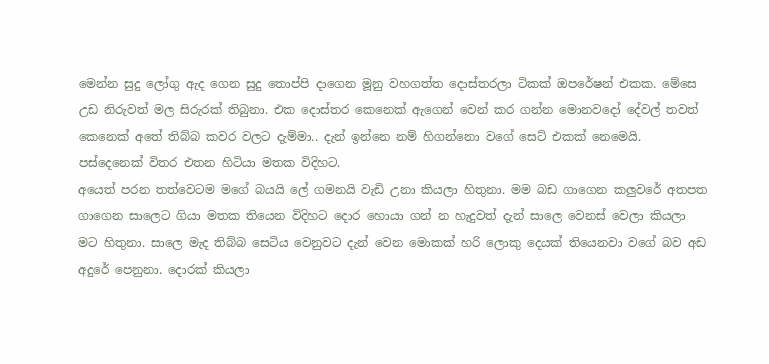මෙන්න සුදු ලෝගු ඇද ගෙන සුදු තොප්පි දාගෙන මූනු වහගත්ත දොස්තරලා ටිකක් ඔපරේෂන් එකක. මේසෙ උඩ නිරුවත් මල සිරුරක් තිබුනා. එක දොස්තර කෙනෙක් ඇගෙන් වෙන් කර ගන්න මොනවදෝ දේවල් තවත් කෙනෙක් අතේ තිබ්බ කවර වලට දැම්මා.. දැන් ඉන්නෙ නම් හිගන්නො වගේ සෙට් එකක් නෙමෙයි. පස්දෙනෙක් විතර එතන හිටියා මතක විදිහට.
අයෙත් පරන තත්වෙටම මගේ බයයි ලේ ගමනයි වැඩි උනා කියලා හිතුනා. මම බඩ ගාගෙන කලුවරේ අතපත ගාගෙන සාලෙට ගියා මතක තියෙන විදිහට දොර හොයා ගන් න හැදුවත් දැන් සාලෙ වෙනස් වෙලා කියලා මට හිතුනා. සාලෙ මැද තිබ්බ සෙටිය වෙනුවට දැන් වෙන මොකක් හරි ලොකු දෙයක් තියෙනවා වගේ බව අඩ අදුරේ පෙනුනා. දොරක් කියලා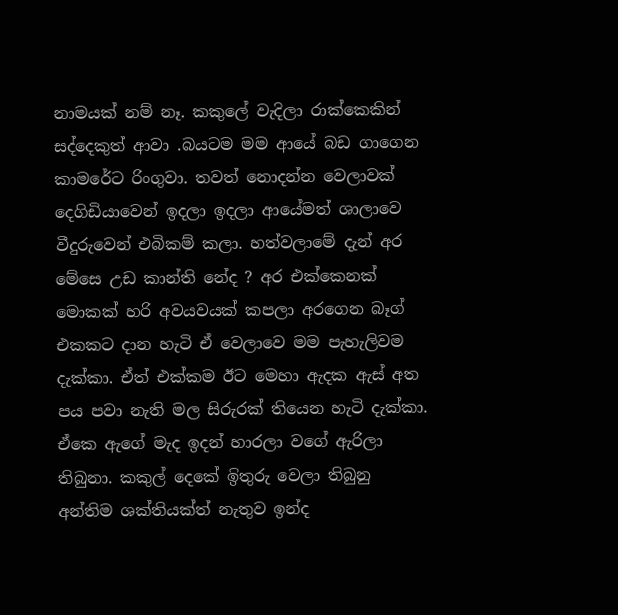නාමයක් නම් නෑ. කකුලේ වැදිලා රාක්කෙකින් සද්දෙකුත් ආවා .බයටම මම ආයේ බඩ ගාගෙන කාමරේට රිංගුවා. තවත් නොදන්න වෙලාවක් දෙගිඩියාවෙන් ඉදලා ඉදලා ආයේමත් ශාලාවෙ වීදුරුවෙන් එබිකම් කලා. හත්වලාමේ දැන් අර මේසෙ උඩ කාන්ති නේද ? අර එක්කෙනක් මොකක් හරි අවයවයක් කපලා අරගෙන බෑග් එකකට දාන හැටි ඒ වෙලාවෙ මම පැහැලිවම දැක්කා. ඒත් එක්කම ඊට මෙහා ඇදක ඇස් අත පය පවා නැති මල සිරුරක් තියෙන හැටි දැක්කා. ඒකෙ ඇගේ මැද ඉදන් හාරලා වගේ ඇරිලා තිබුනා. කකුල් දෙකේ ඉිතුරු වෙලා තිබුනු අන්තිම ශක්තියක්‍ත් නැතුව ඉන්ද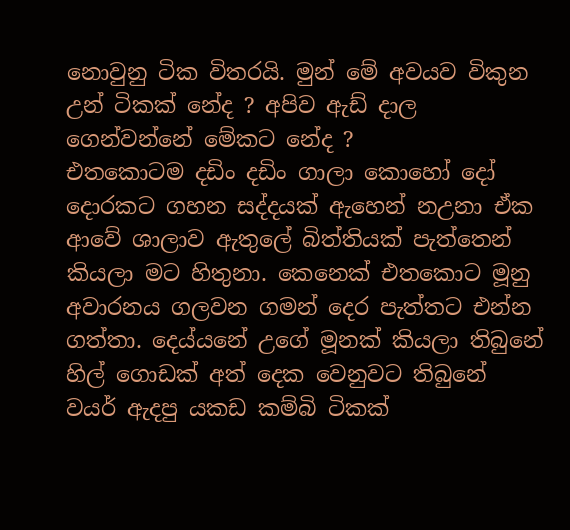නොවුනු ටික විතරයි. මුන් මේ අවයව විකුන උන් ටිකක් නේද ? අපිව ඇඩ් දාල ගෙන්වන්නේ මේකට නේද ?
එතකොටම දඩිං දඩිං ගාලා කොහෝ දෝ දොරකට ගහන සද්දයක් ඇහෙන් නඋනා ඒක ආවේ ශාලාව ඇතුලේ බිත්තියක් පැත්තෙන් කියලා මට හිතුනා. කෙනෙක් එතකොට මූනු අවාරනය ගලවන ගමන් දෙර පැත්තට එන්න ගත්තා. දෙය්යනේ උගේ මූනක් කියලා තිබුනේ හිල් ගොඩක් අත් දෙක වෙනුවට තිබුනේ වයර් ඇදපු යකඩ කම්බි ටිකක්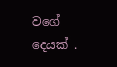වගේ දෙයක් .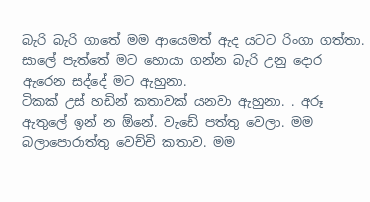බැරි බැරි ගාතේ මම ආයෙමත් ඇද යටට රිංගා ගත්තා. සාලේ පැත්තේ මට හොයා ගන්න බැරි උනු දොර ඇරෙන සද්දේ මට ඇහුනා.
ටිකක් උස් හඩින් කතාවක් යනවා ඇහුනා. . අරූ ඇතුලේ ඉන් න ඕනේ. වැඩේ පත්තු වෙලා. මම බලාපොරාත්තු වෙච්චි කතාව. මම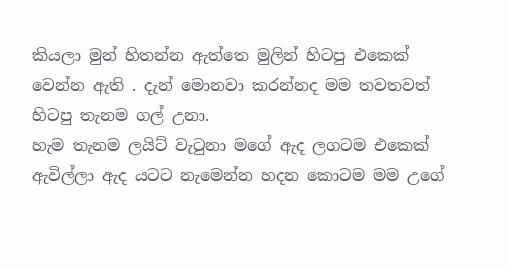කියලා මුන් හිතන්න ඇත්තෙ මුලින් හිටපු එකෙක් වෙන්න ඇති . දැන් මොනවා කරන්නද මම තවතවත් හිටපු තැනම ගල් උනා.
හැම තැනම ලයිට් වැටුනා මගේ ඇද ලගටම එකෙක් ඇවිල්ලා ඇද යටට නැමෙන්න හදන කොටම මම උගේ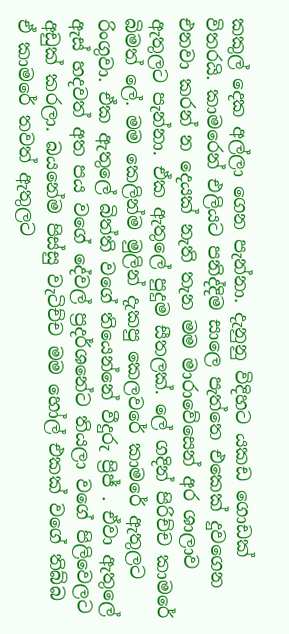කකුල් දෙක අල්ලා ගෙන පැන්නා. දැනුනු විදිහට යකඩ ගොඩක් විතරයි. කාමරෙන් එලියට පනිද්දිම සාලෙ පැත්තෙ එකෙක් දුවගෙන එනවා කරන් න දෙයක් නැති තැන මම මාරාවේසෙන් අර ශාලාව ඇතුලට පැන්නා. ඒක ඇතුලේ පුදුම සීතලක්. ලේ ගදින් පිරිච්ච කාමරේ බිමත් ලේ. මම කෙලින්ම මුලින් දැකපු කෙලවරේ කාමරේ ඇතුලට රිංගුවා. ඒක ඇතුලේ බිත්ති වගේ තියෙන්නේ වීදුරු ප්‍රිජ් . ඒවා ඇතුලේ ඇස් හදවත් අත පය වගේ දේවල් ප්‍රදර්ශනේට තියලා වගේ පිලිවෙලට අඩුක් කරලා. බයනේම පිස්සු වැටිච්ච මම හෝල් එකක් වගේ තිබ්බ ඒ කාමරේ තවත් ඇතුලට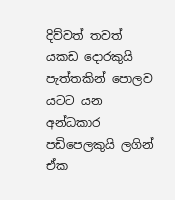දිව්වත් තවත් යකඩ දොරකුයි පැත්තකින් පොලව යටට යන අන්ධකාර පඩිපෙලකුයි ලගින් ඒක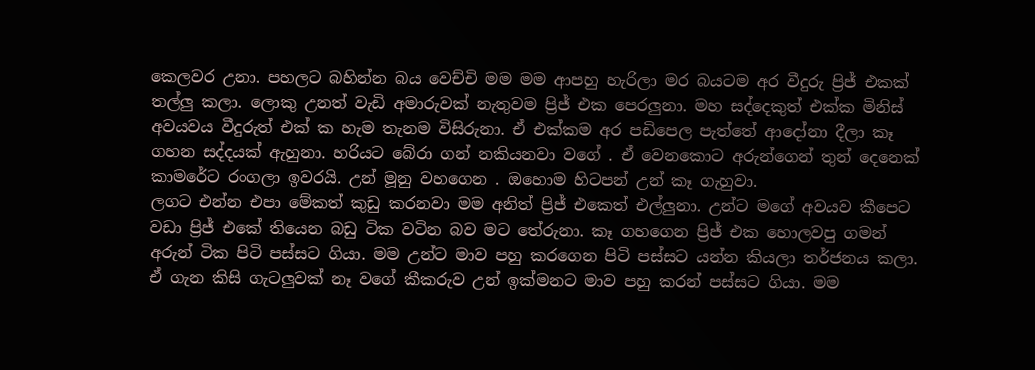කෙලවර උනා. පහලට බහින්න බය වෙච්චි මම මම ආපහු හැරිලා මර බයටම අර වීදුරු ප්‍රිජ් එකක් තල්ලු කලා. ලොකු උනත් වැඩි අමාරුවක් නැතුවම ප්‍රිජ් එක පෙරලුනා. මහ සද්දෙකුත් එක්ක මිනිස් අවයවය වීදුරුත් එක් ක හැම තැනම විසිරුනා. ඒ එක්කම අර පඩිපෙල පැත්තේ ආදෝනා දීලා කෑ ගහන සද්දයක් ඇහුනා. හරියට බේරා ගන් නකියනවා වගේ . ඒ වෙනකොට අරුන්ගෙන් තුන් දෙනෙක් කාමරේට රංගලා ඉවරයි. උන් මූනු වහගෙන . ඔහොම හිටපන් උන් කෑ ගැහුවා.
ලගට එන්න එපා මේකත් කුඩු කරනවා මම අනිත් ප්‍රිජ් එකෙත් එල්ලුනා. උන්ට මගේ අවයව කීපෙට වඩා ප්‍රිජ් එකේ තියෙන බඩු ටික වටින බව මට තේරුනා. කෑ ගහගෙන ප්‍රිජ් එක හොලවපු ගමන් අරුන් ටික පිටි පස්සට ගියා. මම උන්ට මාව පහු කරගෙන පිටි පස්සට යන්න කියලා තර්ජනය කලා. ඒ ගැන කිසි ගැටලුවක් නෑ වගේ කීකරුව උන් ඉක්මනට මාව පහු කරන් පස්සට ගියා. මම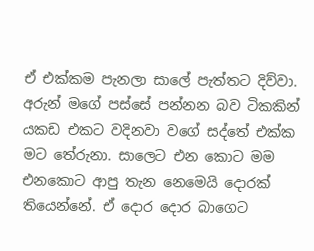ඒ එක්කම පැනලා සාලේ පැත්තට දිව්වා. අරුන් මගේ පස්සේ පන්නන බව ටිකකින් යකඩ එකට වදිනවා වගේ සද්තේ එක්ක මට තේරුනා. සාලෙට එන කොට මම එනකොට ආපු තැන නෙමෙයි දොරක් තියෙන්නේ. ඒ දොර දොර බාගෙට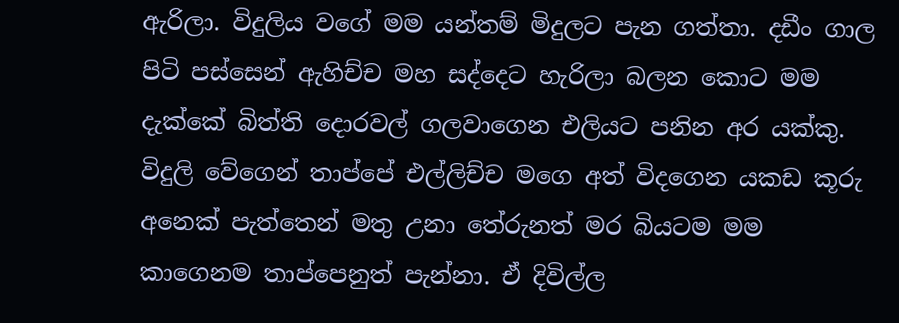ඇරිලා. විදුලිය වගේ මම යන්තම් මිදුලට පැන ගත්තා. දඩීං ගාල පිටි පස්සෙන් ඇහිච්ච මහ සද්දෙට හැරිලා බලන කොට මම දැක්කේ බිත්ති දොරවල් ගලවාගෙන එලියට පනින අර යක්කු. විදුලි වේගෙන් තාප්පේ එල්ලිච්ච මගෙ අත් විදගෙන යකඩ කූරු අනෙක් පැත්තෙන් මතු උනා තේරුනත් මර බියටම මම කාගෙනම තාප්පෙනුත් පැන්නා. ඒ දිවිල්ල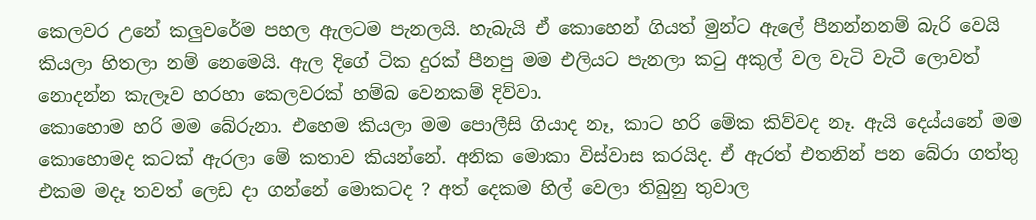කෙලවර උනේ කලුවරේම පහල ඇලටම පැනලයි. හැබැයි ඒ කොහෙන් ගියත් මුන්ට ඇලේ පීනන්නනම් බැරි වෙයි කියලා හිතලා නම් නෙමෙයි. ඇල දිගේ ටික දුරක් පීනපු මම එලියට පැනලා කටු අකුල් වල වැටි වැටී ලොවත් නොදන්න කැලෑව හරහා කෙලවරක් හම්බ වෙනකම් දිව්වා.
කොහොම හරි මම බේරුනා. එහෙම කියලා මම පොලීසි ගියාද නෑ, කාට හරි මේක කිව්වද නෑ. ඇයි දෙය්යනේ මම කොහොමද කටක් ඇරලා මේ කතාව කියන්නේ. අනික මොකා විස්වාස කරයිද. ඒ ඇරත් එතනින් පන බේරා ගත්තු එකම මදෑ තවත් ලෙඩ දා ගන්නේ මොකටද ? අත් දෙකම හිල් වෙලා තිබුනු තුවාල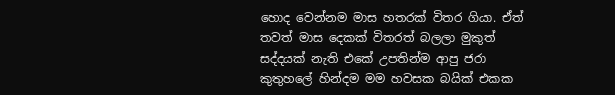හොද වෙන්නම මාස හතරක් විතර ගියා. ඒත් තවත් මාස දෙකක් විතරත් බලලා මුකුත් සද්දයක් නැති එකේ උපතින්ම ආපු ජරා කුතුහලේ හින්දම මම හවසක බයික් එකක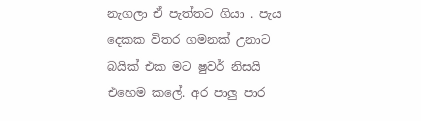නැගලා ඒ පැත්තට ගියා . පැය දෙකක විතර ගමනක් උනාට බයික් එක මට ෂුවර් නිසයි එහෙම කලේ. අර පාලු පාර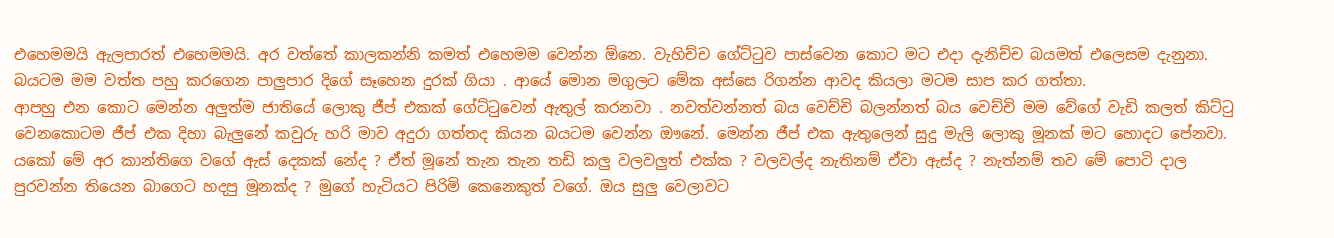එහෙමමයි ඇලපාරත් එහෙමමයි. අර වත්තේ කාලකන්නි කමත් එහෙමම වෙන්න ඕන‍ෙ. වැහිච්ච ගේට්ටුව පාස්වෙන කොට මට එදා දැනිච්ච බයමත් එලෙසම දැනුනා. බයටම මම වත්ත පහු කරගෙන පාලුපාර දිගේ සෑහෙන දුරක් ගියා . ආයේ මොන මගුලට මේක අස්සෙ රිගන්න ආවද කියලා මටම සාප කර ගත්තා.
ආපහු එන කොට මෙන්න අලුත්ම ජාතියේ ලොකු ජීප් එකක් ගේට්ටුවෙන් ඇතුල් කරනවා . නවත්වන්නත් බය වෙච්චි බලන්නත් බය වෙච්චි මම වේගේ වැඩි කලත් කිට්ටු වෙනකොටම ජීප් එක දිහා බැලුනේ කවුරු හරි මාව අදුරා ගත්තද කියන බයටම වෙන්න ඖනේ. මෙන්න ජීප් එක ඇතුලෙන් සුදු මැලි ලොකු මූනක් මට හොදට පේනවා. යකෝ මේ අර කාන්තිගෙ වගේ ඇස් දෙකක් නේද ? ඒත් මූනේ තැන තැන තඩි කලු වලවලුත් එක්ක ? වලවල්ද නැතිනම් ඒවා ඇස්ද ? නැත්නම් තව මේ පොටි දාල පුරවන්න තියෙන බාගෙට හදපු මූනක්ද ? මුගේ හැටියට පිරිමි කෙනෙකුත් වගේ. ඔය සුලු වෙලාවට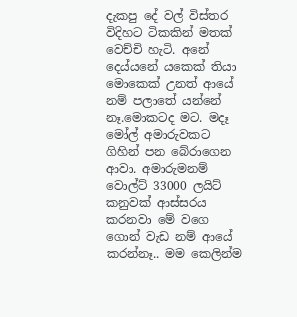දැකපු දේ වල් විස්තර විදිහට ටිකකින් මතක් වෙච්චි හැටි. අනේ දෙය්යනේ යකෙක් තියා මොකෙක් උනත් ආයේ නම් පලාතේ යන්නේ නෑ.මොකටද මට. මදෑ මෝල් අමාරුවකට ගිහින් පන බේරාගෙන ආවා. අමාරුමනම් වොල්ට් 33000 ලයිට් කනුවක් ආස්සරය කරනවා මේ වගෙ ගොන් වැඩ නම් ආයේ කරන්නෑ.. මම කෙලින්ම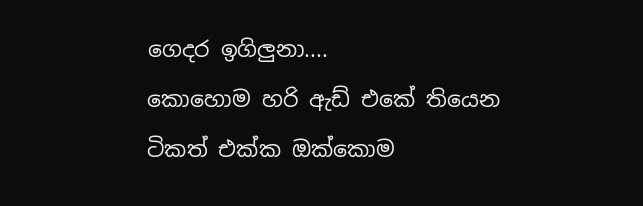ගෙදර ඉගිලුනා....
කොහොම හරි ඇඩ් එකේ තියෙන ටිකත් එක්ක ඔක්කොම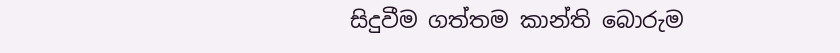සිදුවීම ගත්තම කාන්ති බොරුම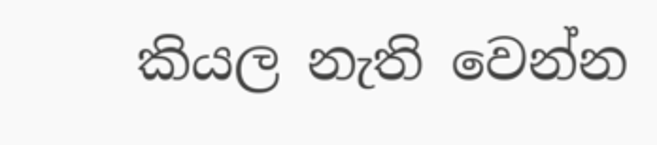කියල නැති වෙන්න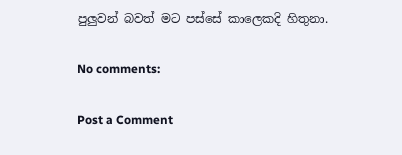පුලුවන් බවත් මට පස්සේ කාලෙකදි හිතුනා.

No comments:

Post a Comment